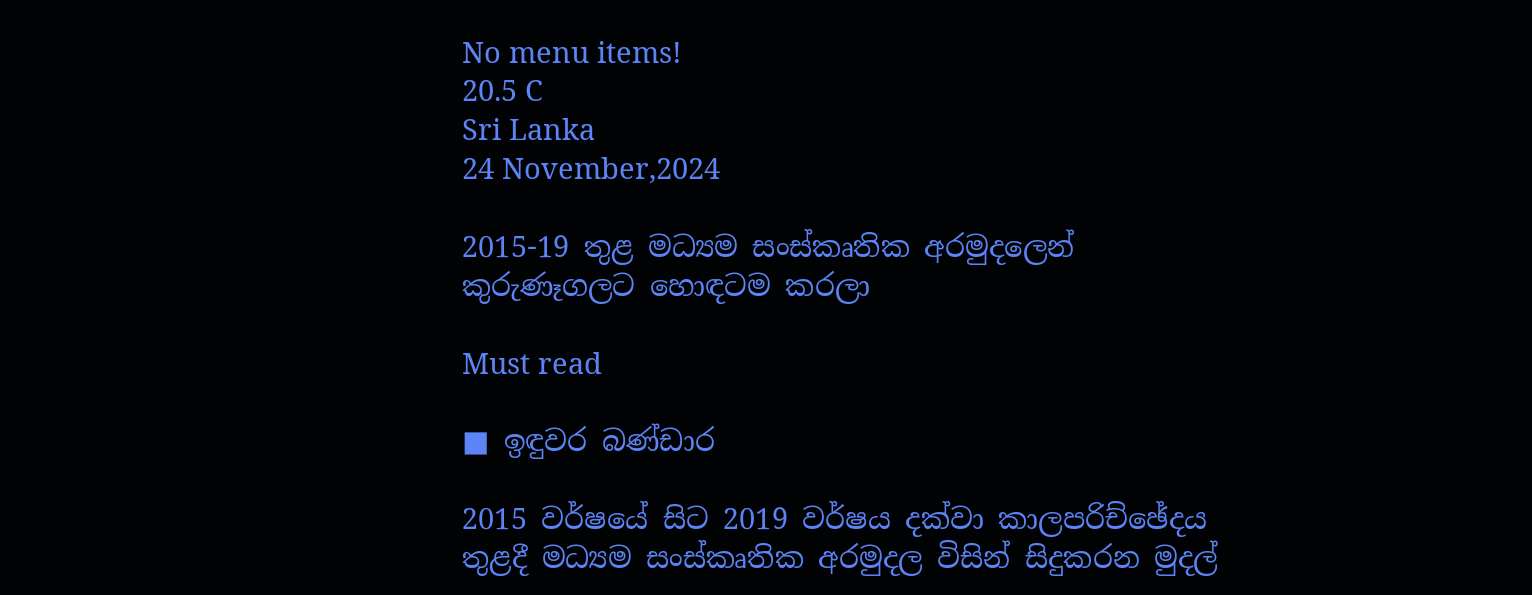No menu items!
20.5 C
Sri Lanka
24 November,2024

2015-19 තුළ මධ්‍යම සංස්කෘතික අරමුදලෙන් කුරුණෑගලට හොඳටම කරලා

Must read

■ ඉඳුවර බණ්ඩාර

2015 වර්ෂයේ සිට 2019 වර්ෂය දක්වා කාලපරිච්ඡේදය තුළදී මධ්‍යම සංස්කෘතික අරමුදල විසින් සිදුකරන මුදල්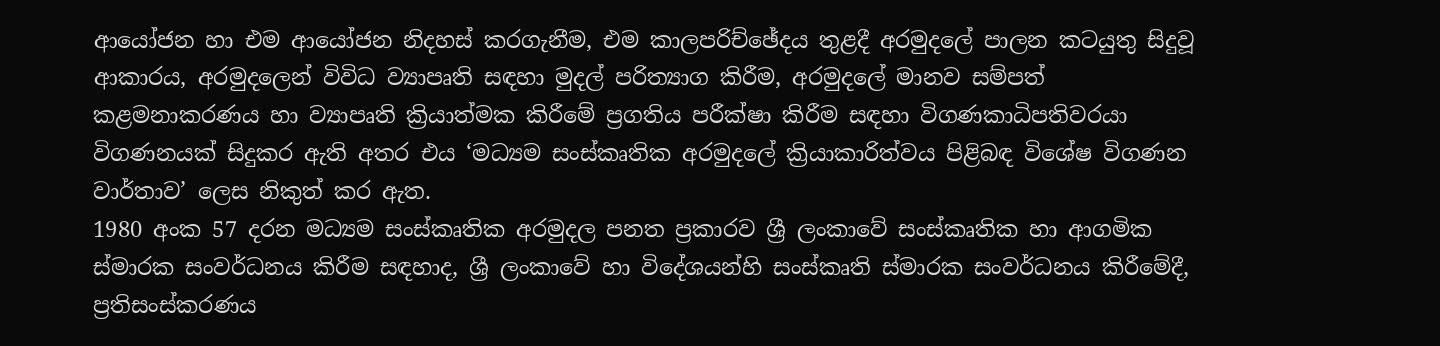ආයෝජන හා එම ආයෝජන නිදහස් කරගැනීම, එම කාලපරිච්ඡේදය තුළදී අරමුදලේ පාලන කටයුතු සිදුවූ ආකාරය, අරමුදලෙන් විවිධ ව්‍යාපෘති සඳහා මුදල් පරිත්‍යාග කිරීම, අරමුදලේ මානව සම්පත් කළමනාකරණය හා ව්‍යාපෘති ක්‍රියාත්මක කිරීමේ ප්‍රගතිය පරීක්ෂා කිරීම සඳහා විගණකාධිපතිවරයා විගණනයක් සිදුකර ඇති අතර එය ‘මධ්‍යම සංස්කෘතික අරමුදලේ ක්‍රියාකාරිත්වය පිළිබඳ විශේෂ විගණන වාර්තාව’ ලෙස නිකුත් කර ඇත.
1980 අංක 57 දරන මධ්‍යම සංස්කෘතික අරමුදල පනත ප්‍රකාරව ශ්‍රී ලංකාවේ සංස්කෘතික හා ආගමික ස්මාරක සංවර්ධනය කිරීම සඳහාද, ශ්‍රී ලංකාවේ හා විදේශයන්හි සංස්කෘති ස්මාරක සංවර්ධනය කිරීමේදී, ප්‍රතිසංස්කරණය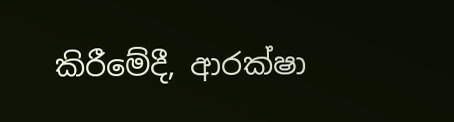කිරීමේදී, ආරක්ෂා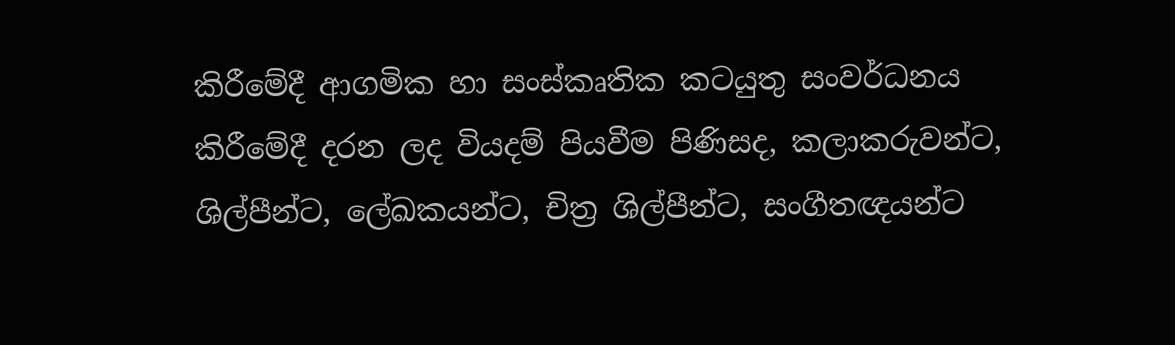කිරීමේදී ආගමික හා සංස්කෘතික කටයුතු සංවර්ධනය කිරීමේදී දරන ලද වියදම් පියවීම පිණිසද, කලාකරුවන්ට, ශිල්පීන්ට, ලේඛකයන්ට, චිත්‍ර ශිල්පීන්ට, සංගීතඥයන්ට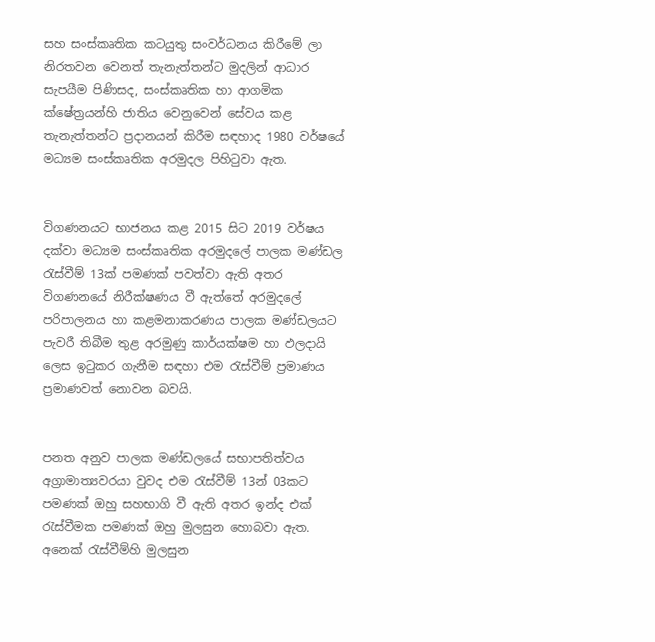සහ සංස්කෘතික කටයුතු සංවර්ධනය කිරීමේ ලා නිරතවන වෙනත් තැනැත්තන්ට මුදලින් ආධාර සැපයීම පිණිසද, සංස්කෘතික හා ආගමික ක්ෂේත්‍රයන්හි ජාතිය වෙනුවෙන් සේවය කළ තැනැත්තන්ට ප්‍රදානයන් කිරීම සඳහාද 1980 වර්ෂයේ මධ්‍යම සංස්කෘතික අරමුදල පිහිටුවා ඇත.


විගණනයට භාජනය කළ 2015 සිට 2019 වර්ෂය දක්වා මධ්‍යම සංස්කෘතික අරමුදලේ පාලක මණ්ඩල රැස්වීම් 13ක් පමණක් පවත්වා ඇති අතර විගණනයේ නිරීක්ෂණය වී ඇත්තේ අරමුදලේ පරිපාලනය හා කළමනාකරණය පාලක මණ්ඩලයට පැවරී තිබීම තුළ අරමුණු කාර්යක්ෂම හා ඵලදායි ලෙස ඉටුකර ගැනීම සඳහා එම රැස්වීම් ප්‍රමාණය ප්‍රමාණවත් නොවන බවයි.


පනත අනුව පාලක මණ්ඩලයේ සභාපතිත්වය අග්‍රාමාත්‍යවරයා වුවද එම රැස්වීම් 13න් 03කට පමණක් ඔහු සහභාගි වී ඇති අතර ඉන්ද එක් රැස්වීමක පමණක් ඔහු මුලසුන හොබවා ඇත. අනෙක් රැස්වීම්හි මුලසුන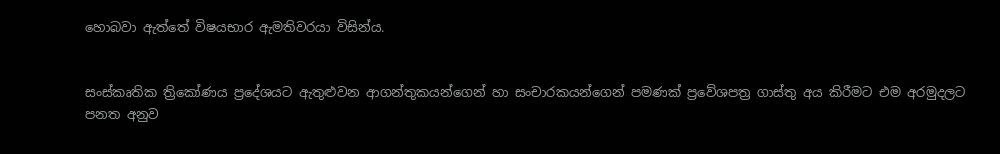හොබවා ඇත්තේ විෂයභාර ඇමතිවරයා විසින්ය.


සංස්කෘතික ත්‍රිකෝණය ප්‍රදේශයට ඇතුළුවන ආගන්තුකයන්ගෙන් හා සංචාරකයන්ගෙන් පමණක් ප්‍රවේශපත්‍ර ගාස්තු අය කිරීමට එම අරමුදලට පනත අනුව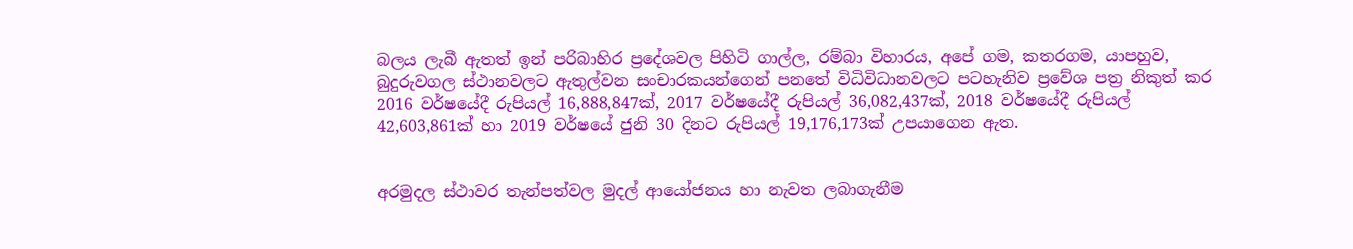බලය ලැබී ඇතත් ඉන් පරිබාහිර ප්‍රදේශවල පිහිටි ගාල්ල, රම්බා විහාරය, අපේ ගම, කතරගම, යාපහුව, බුදුරුවගල ස්ථානවලට ඇතුල්වන සංචාරකයන්ගෙන් පනතේ විධිවිධානවලට පටහැනිව ප්‍රවේශ පත්‍ර නිකුත් කර 2016 වර්ෂයේදී රුපියල් 16,888,847ක්, 2017 වර්ෂයේදී රුපියල් 36,082,437ක්, 2018 වර්ෂයේදී රුපියල් 42,603,861ක් හා 2019 වර්ෂයේ ජුනි 30 දිනට රුපියල් 19,176,173ක් උපයාගෙන ඇත.


අරමුදල ස්ථාවර තැන්පත්වල මුදල් ආයෝජනය හා නැවත ලබාගැනීම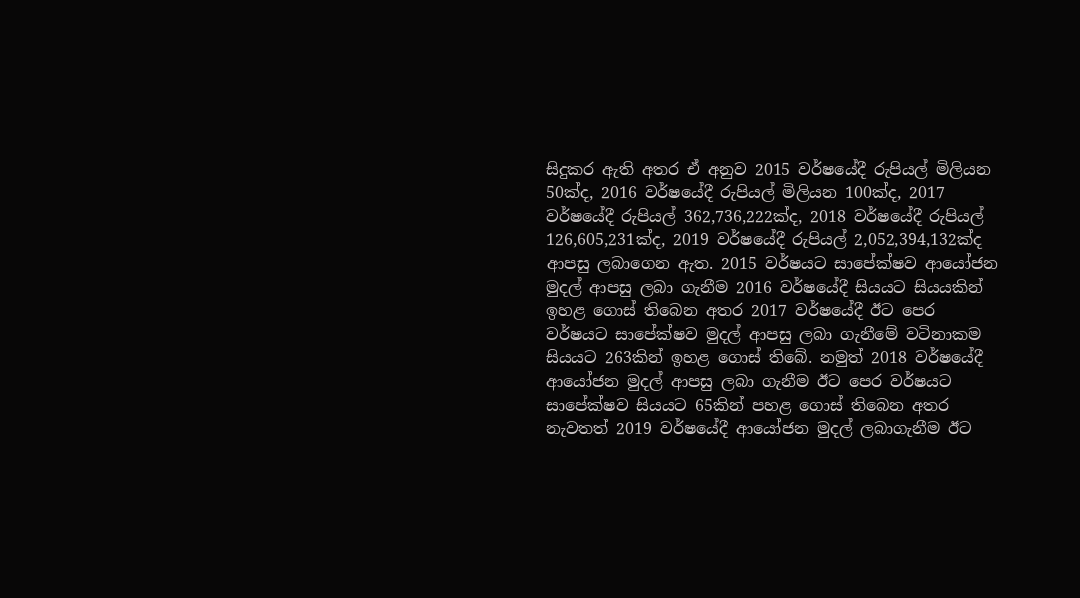සිදුකර ඇති අතර ඒ අනුව 2015 වර්ෂයේදී රුපියල් මිලියන 50ක්ද, 2016 වර්ෂයේදී රුපියල් මිලියන 100ක්ද, 2017 වර්ෂයේදී රුපියල් 362,736,222ක්ද, 2018 වර්ෂයේදී රුපියල් 126,605,231ක්ද, 2019 වර්ෂයේදී රුපියල් 2,052,394,132ක්ද ආපසු ලබාගෙන ඇත. 2015 වර්ෂයට සාපේක්ෂව ආයෝජන මුදල් ආපසු ලබා ගැනීම 2016 වර්ෂයේදී සියයට සියයකින් ඉහළ ගොස් තිබෙන අතර 2017 වර්ෂයේදී ඊට පෙර වර්ෂයට සාපේක්ෂව මුදල් ආපසු ලබා ගැනීමේ වටිනාකම සියයට 263කින් ඉහළ ගොස් තිබේ. නමුත් 2018 වර්ෂයේදී ආයෝජන මුදල් ආපසු ලබා ගැනීම ඊට පෙර වර්ෂයට සාපේක්ෂව සියයට 65කින් පහළ ගොස් තිබෙන අතර නැවතත් 2019 වර්ෂයේදී ආයෝජන මුදල් ලබාගැනීම ඊට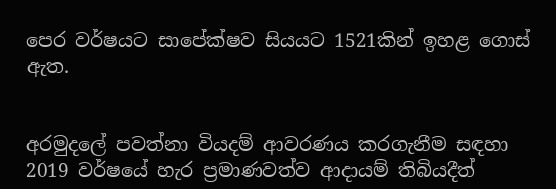පෙර වර්ෂයට සාපේක්ෂව සියයට 1521කින් ඉහළ ගොස් ඇත.


අරමුදලේ පවත්නා වියදම් ආවරණය කරගැනීම සඳහා 2019 වර්ෂයේ හැර ප්‍රමාණවත්ව ආදායම් තිබියදීත්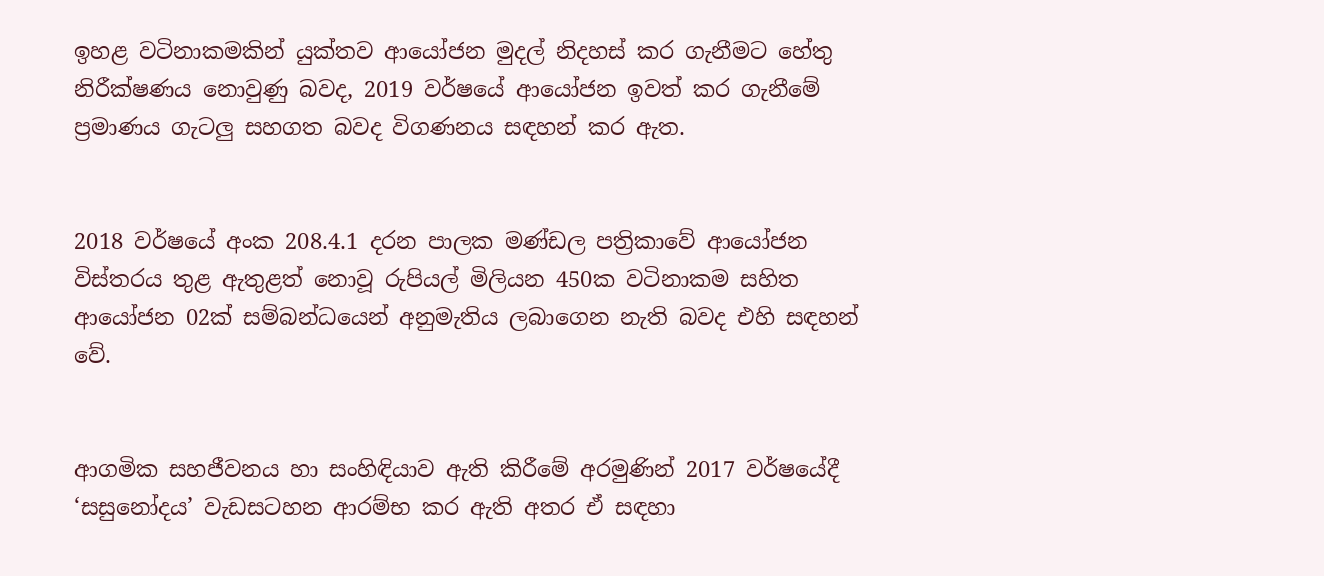ඉහළ වටිනාකමකින් යුක්තව ආයෝජන මුදල් නිදහස් කර ගැනීමට හේතු නිරීක්ෂණය නොවුණු බවද, 2019 වර්ෂයේ ආයෝජන ඉවත් කර ගැනීමේ ප්‍රමාණය ගැටලු සහගත බවද විගණනය සඳහන් කර ඇත.


2018 වර්ෂයේ අංක 208.4.1 දරන පාලක මණ්ඩල පත්‍රිකාවේ ආයෝජන විස්තරය තුළ ඇතුළත් නොවූ රුපියල් මිලියන 450ක වටිනාකම සහිත ආයෝජන 02ක් සම්බන්ධයෙන් අනුමැතිය ලබාගෙන නැති බවද එහි සඳහන් වේ.


ආගමික සහජීවනය හා සංහිඳියාව ඇති කිරීමේ අරමුණින් 2017 වර්ෂයේදී ‘සසුනෝදය’ වැඩසටහන ආරම්භ කර ඇති අතර ඒ සඳහා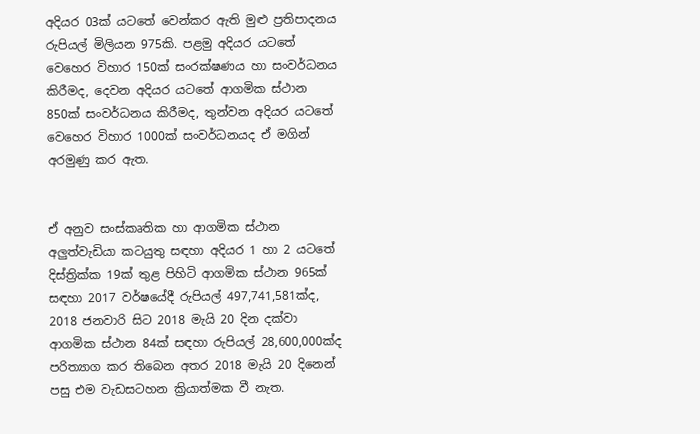අදියර 03ක් යටතේ වෙන්කර ඇති මුළු ප්‍රතිපාදනය රුපියල් මිලියන 975කි. පළමු අදියර යටතේ වෙහෙර විහාර 150ක් සංරක්ෂණය හා සංවර්ධනය කිරීමද, දෙවන අදියර යටතේ ආගමික ස්ථාන 850ක් සංවර්ධනය කිරීමද, තුන්වන අදියර යටතේ වෙහෙර විහාර 1000ක් සංවර්ධනයද ඒ මගින් අරමුණු කර ඇත.


ඒ අනුව සංස්කෘතික හා ආගමික ස්ථාන අලුත්වැඩියා කටයුතු සඳහා අදියර 1 හා 2 යටතේ දිස්ත්‍රික්ක 19ක් තුළ පිහිටි ආගමික ස්ථාන 965ක් සඳහා 2017 වර්ෂයේදී රුපියල් 497,741,581ක්ද, 2018 ජනවාරි සිට 2018 මැයි 20 දින දක්වා ආගමික ස්ථාන 84ක් සඳහා රුපියල් 28,600,000ක්ද පරිත්‍යාග කර තිබෙන අතර 2018 මැයි 20 දිනෙන් පසු එම වැඩසටහන ක්‍රියාත්මක වී නැත.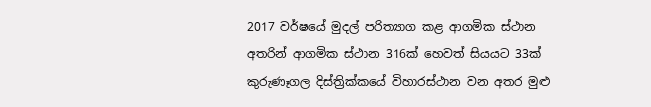2017 වර්ෂයේ මුදල් පරිත්‍යාග කළ ආගමික ස්ථාන අතරින් ආගමික ස්ථාන 316ක් හෙවත් සියයට 33ක් කුරුණෑගල දිස්ත්‍රික්කයේ විහාරස්ථාන වන අතර මුළු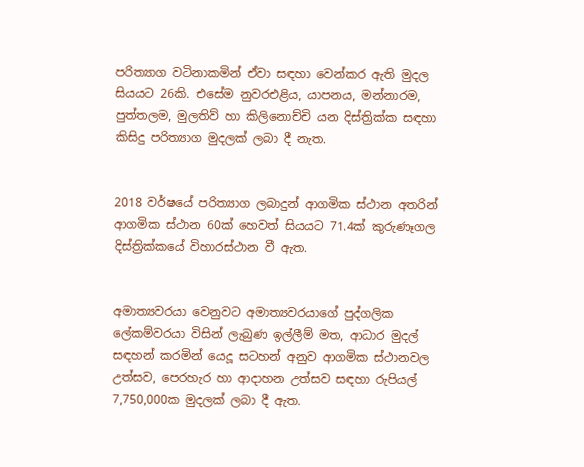පරිත්‍යාග වටිනාකමින් ඒවා සඳහා වෙන්කර ඇති මුදල සියයට 26කි. එසේම නුවරඑළිය, යාපනය, මන්නාරම, පුත්තලම, මුලතිව් හා කිලිනොච්චි යන දිස්ත්‍රික්ක සඳහා කිසිදු පරිත්‍යාග මුදලක් ලබා දී නැත.


2018 වර්ෂයේ පරිත්‍යාග ලබාදුන් ආගමික ස්ථාන අතරින් ආගමික ස්ථාන 60ක් හෙවත් සියයට 71.4ක් කුරුණෑගල දිස්ත්‍රික්කයේ විහාරස්ථාන වී ඇත.


අමාත්‍යවරයා වෙනුවට අමාත්‍යවරයාගේ පුද්ගලික ලේකම්වරයා විසින් ලැබුණ ඉල්ලීම් මත, ආධාර මුදල් සඳහන් කරමින් යෙදූ සටහන් අනුව ආගමික ස්ථානවල උත්සව, පෙරහැර හා ආදාහන උත්සව සඳහා රුපියල් 7,750,000ක මුදලක් ලබා දී ඇත.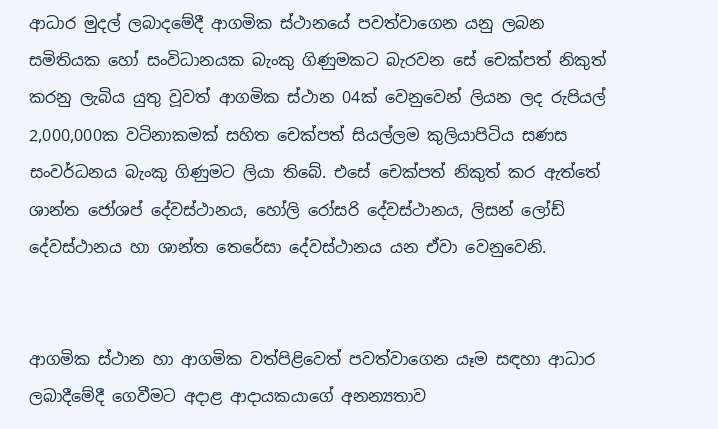ආධාර මුදල් ලබාදමේදී ආගමික ස්ථානයේ පවත්වාගෙන යනු ලබන සමිතියක හෝ සංවිධානයක බැංකු ගිණුමකට බැරවන සේ චෙක්පත් නිකුත් කරනු ලැබිය යුතු වූවත් ආගමික ස්ථාන 04ක් වෙනුවෙන් ලියන ලද රුපියල් 2,000,000ක වටිනාකමක් සහිත චෙක්පත් සියල්ලම කුලියාපිටිය සණස සංවර්ධනය බැංකු ගිණුමට ලියා තිබේ. එසේ චෙක්පත් නිකුත් කර ඇත්තේ ශාන්ත ජෝශප් දේවස්ථානය, හෝලි රෝසරි දේවස්ථානය, ලිසන් ලෝඩ් දේවස්ථානය හා ශාන්ත තෙරේසා දේවස්ථානය යන ඒවා වෙනුවෙනි.


ආගමික ස්ථාන හා ආගමික වත්පිළිවෙත් පවත්වාගෙන යෑම සඳහා ආධාර ලබාදීමේදී ගෙවීමට අදාළ ආදායකයාගේ අනන්‍යතාව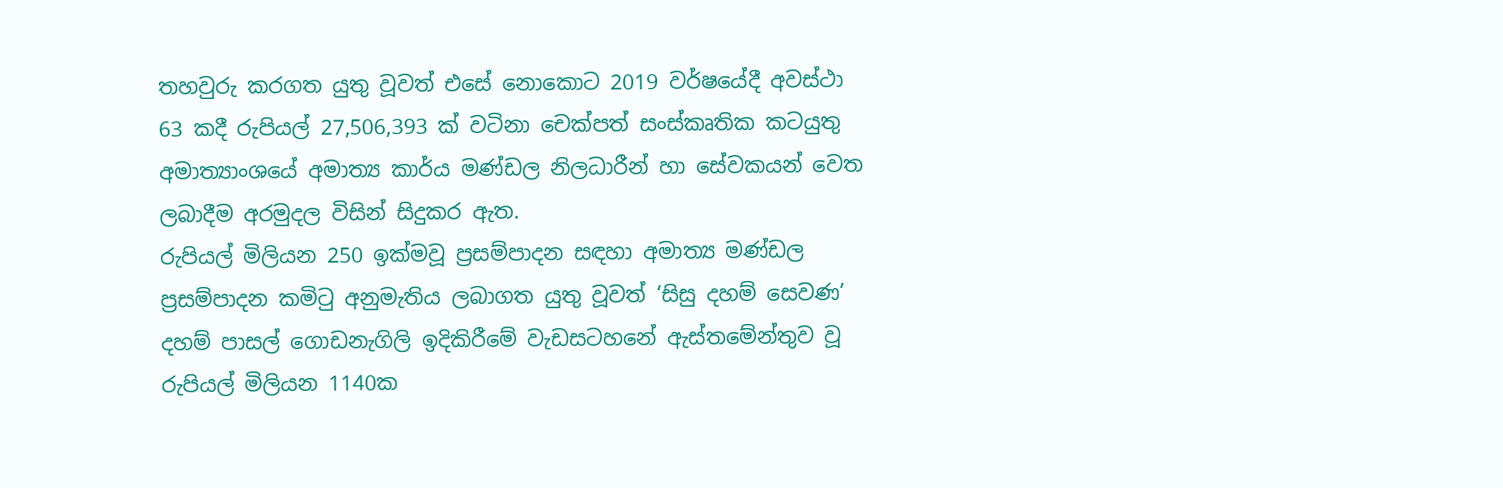තහවුරු කරගත යුතු වූවත් එසේ නොකොට 2019 වර්ෂයේදී අවස්ථා 63 කදී රුපියල් 27,506,393 ක් වටිනා චෙක්පත් සංස්කෘතික කටයුතු අමාත්‍යාංශයේ අමාත්‍ය කාර්ය මණ්ඩල නිලධාරීන් හා සේවකයන් වෙත ලබාදීම අරමුදල විසින් සිදුකර ඇත.
රුපියල් මිලියන 250 ඉක්මවූ ප්‍රසම්පාදන සඳහා අමාත්‍ය මණ්ඩල ප්‍රසම්පාදන කමිටු අනුමැතිය ලබාගත යුතු වූවත් ‘සිසු දහම් සෙවණ’ දහම් පාසල් ගොඩනැගිලි ඉදිකිරීමේ වැඩසටහනේ ඇස්තමේන්තුව වූ රුපියල් මිලියන 1140ක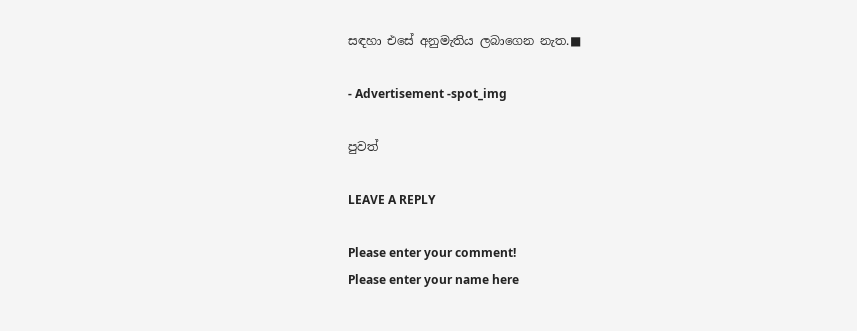සඳහා එසේ අනුමැතිය ලබාගෙන නැත.■

- Advertisement -spot_img

පුවත්

LEAVE A REPLY

Please enter your comment!
Please enter your name here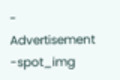- Advertisement -spot_img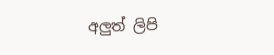අලුත් ලිපි